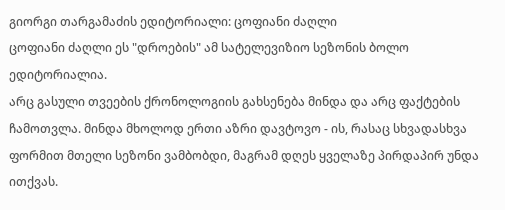გიორგი თარგამაძის ედიტორიალი: ცოფიანი ძაღლი
ცოფიანი ძაღლი ეს "დროების" ამ სატელევიზიო სეზონის ბოლო ედიტორიალია.
არც გასული თვეების ქრონოლოგიის გახსენება მინდა და არც ფაქტების ჩამოთვლა. მინდა მხოლოდ ერთი აზრი დავტოვო - ის, რასაც სხვადასხვა ფორმით მთელი სეზონი ვამბობდი, მაგრამ დღეს ყველაზე პირდაპირ უნდა ითქვას.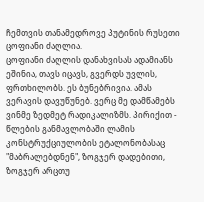ჩემთვის თანამედროვე პუტინის რუსეთი ცოფიანი ძაღლია.
ცოფიანი ძაღლის დანახვისას ადამიანს ეშინია, თავს იცავს, გვერდს უვლის, ფრთხილობს. ეს ბუნებრივია. ამას ვერავის დავუწუნებ. ვერც მე დამწამებს ვინმე ზედმეტ რადიკალიზმს. პირიქით - წლების განმავლობაში ლამის კონსტრუქციულობის ეტალონობასაც "მაბრალებდნენ", ზოგჯერ დადებითი, ზოგჯერ არცთუ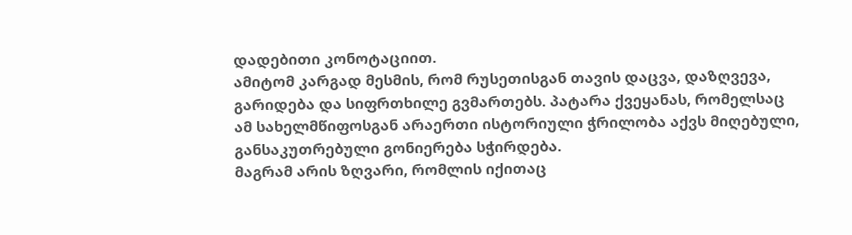დადებითი კონოტაციით.
ამიტომ კარგად მესმის, რომ რუსეთისგან თავის დაცვა, დაზღვევა, გარიდება და სიფრთხილე გვმართებს. პატარა ქვეყანას, რომელსაც ამ სახელმწიფოსგან არაერთი ისტორიული ჭრილობა აქვს მიღებული, განსაკუთრებული გონიერება სჭირდება.
მაგრამ არის ზღვარი, რომლის იქითაც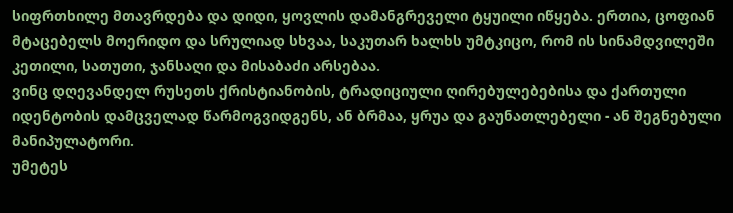სიფრთხილე მთავრდება და დიდი, ყოვლის დამანგრეველი ტყუილი იწყება. ერთია, ცოფიან მტაცებელს მოერიდო და სრულიად სხვაა, საკუთარ ხალხს უმტკიცო, რომ ის სინამდვილეში კეთილი, სათუთი, ჯანსაღი და მისაბაძი არსებაა.
ვინც დღევანდელ რუსეთს ქრისტიანობის, ტრადიციული ღირებულებებისა და ქართული იდენტობის დამცველად წარმოგვიდგენს, ან ბრმაა, ყრუა და გაუნათლებელი - ან შეგნებული მანიპულატორი.
უმეტეს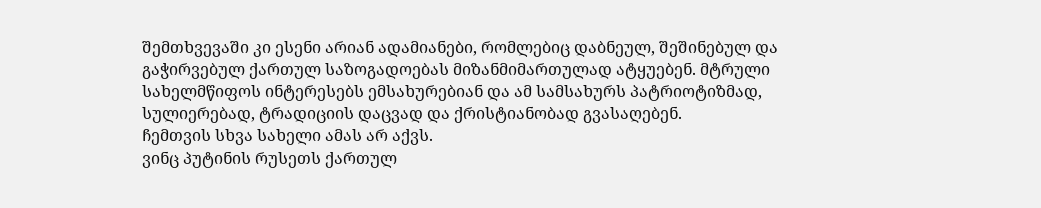შემთხვევაში კი ესენი არიან ადამიანები, რომლებიც დაბნეულ, შეშინებულ და გაჭირვებულ ქართულ საზოგადოებას მიზანმიმართულად ატყუებენ. მტრული სახელმწიფოს ინტერესებს ემსახურებიან და ამ სამსახურს პატრიოტიზმად, სულიერებად, ტრადიციის დაცვად და ქრისტიანობად გვასაღებენ.
ჩემთვის სხვა სახელი ამას არ აქვს.
ვინც პუტინის რუსეთს ქართულ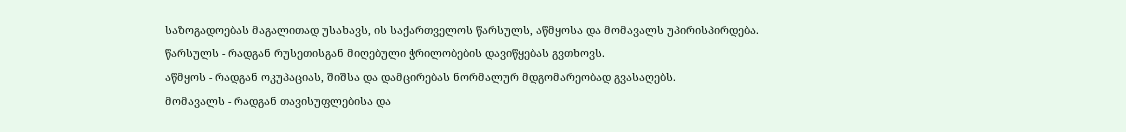საზოგადოებას მაგალითად უსახავს, ის საქართველოს წარსულს, აწმყოსა და მომავალს უპირისპირდება.
წარსულს - რადგან რუსეთისგან მიღებული ჭრილობების დავიწყებას გვთხოვს.
აწმყოს - რადგან ოკუპაციას, შიშსა და დამცირებას ნორმალურ მდგომარეობად გვასაღებს.
მომავალს - რადგან თავისუფლებისა და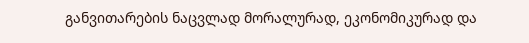განვითარების ნაცვლად მორალურად, ეკონომიკურად და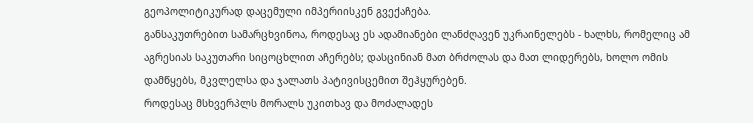გეოპოლიტიკურად დაცემული იმპერიისკენ გვექაჩება.
განსაკუთრებით სამარცხვინოა, როდესაც ეს ადამიანები ლანძღავენ უკრაინელებს - ხალხს, რომელიც ამ აგრესიას საკუთარი სიცოცხლით აჩერებს; დასცინიან მათ ბრძოლას და მათ ლიდერებს, ხოლო ომის დამწყებს, მკვლელსა და ჯალათს პატივისცემით შეჰყურებენ.
როდესაც მსხვერპლს მორალს უკითხავ და მოძალადეს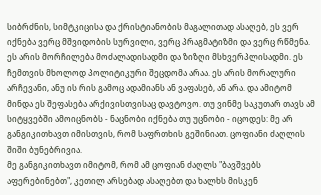სიბრძნის, სიმტკიცისა და ქრისტიანობის მაგალითად ასაღებ, ეს ვერ იქნება ვერც მშვიდობის სურვილი, ვერც პრაგმატიზმი და ვერც რწმენა.
ეს არის მორჩილება მოძალადისადმი და ზიზღი მსხვერპლისადმი. ეს ჩემთვის მხოლოდ პოლიტიკური შეცდომა არაა. ეს არის მორალური არჩევანი, ანუ ის რის გამოც ადამიანს ან ვაფასებ, ან არა. და ამიტომ მინდა ეს შეფასება არქივისთვისაც დავტოვო. თუ ვინმე საკუთარ თავს ამ სიტყვებში ამოიცნობს - ნაცნობი იქნება თუ უცნობი - იცოდეს: მე არ განგიკითხავთ იმისთვის, რომ საფრთხის გეშინიათ. ცოფიანი ძაღლის შიში ბუნებრივია.
მე განგიკითხავთ იმიტომ, რომ ამ ცოფიან ძაღლს "ბავშვებს აფერებინებთ", კეთილ არსებად ასაღებთ და ხალხს მისკენ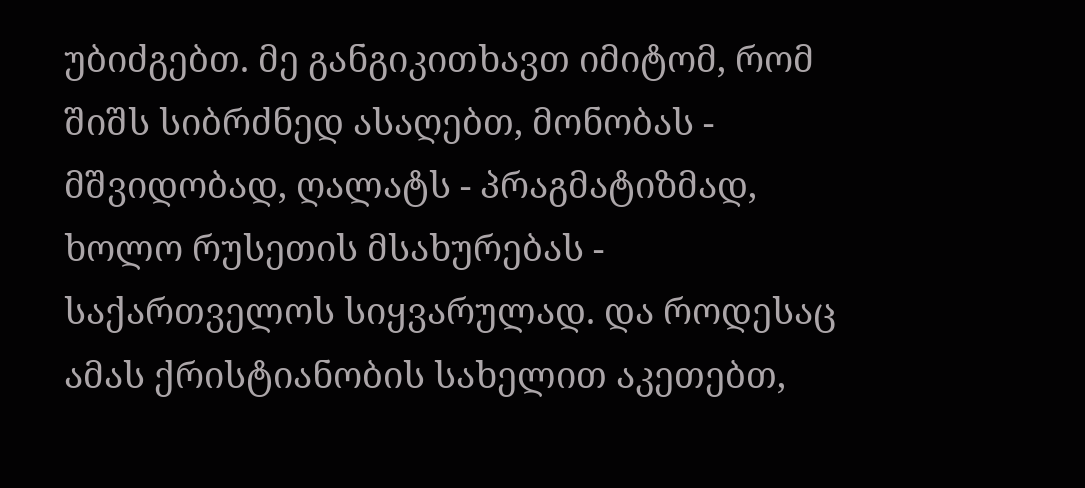უბიძგებთ. მე განგიკითხავთ იმიტომ, რომ შიშს სიბრძნედ ასაღებთ, მონობას - მშვიდობად, ღალატს - პრაგმატიზმად, ხოლო რუსეთის მსახურებას - საქართველოს სიყვარულად. და როდესაც ამას ქრისტიანობის სახელით აკეთებთ,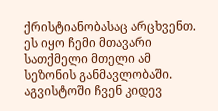ქრისტიანობასაც არცხვენთ. ეს იყო ჩემი მთავარი სათქმელი მთელი ამ სეზონის განმავლობაში.
აგვისტოში ჩვენ კიდევ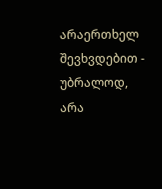არაერთხელ შევხვდებით - უბრალოდ, არა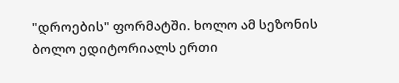"დროების" ფორმატში. ხოლო ამ სეზონის ბოლო ედიტორიალს ერთი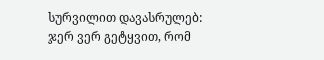სურვილით დავასრულებ: ჯერ ვერ გეტყვით, რომ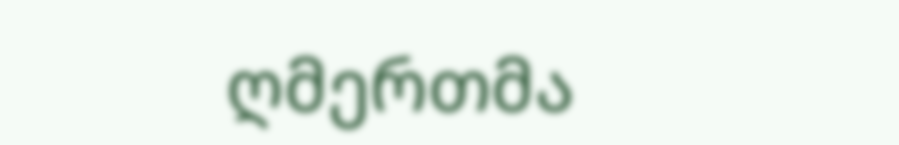ღმერთმა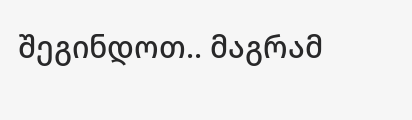შეგინდოთ.. მაგრამ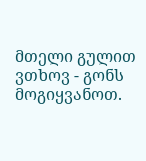მთელი გულით ვთხოვ - გონს მოგიყვანოთ.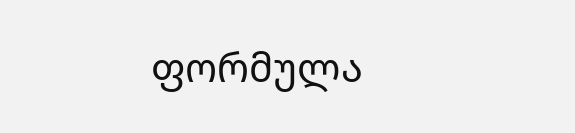ფორმულა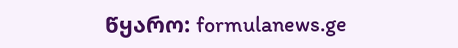წყარო: formulanews.ge